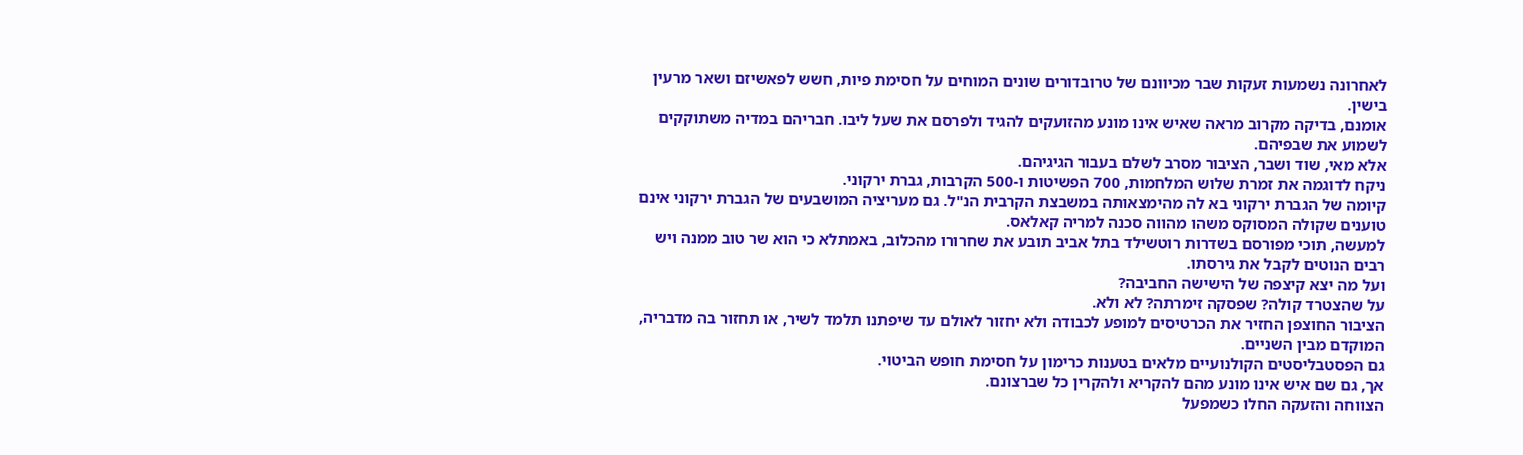לאחרונה נשמעות זעקות שבר מכיוונם של טרובדורים שונים המוחים על חסימת פיות, חשש לפאשיזם ושאר מרעין בישין.
אומנם, בדיקה מקרוב מראה שאיש אינו מונע מהזועקים להגיד ולפרסם את שעל ליבו. חבריהם במדיה משתוקקים לשמוע את שבפיהם.
אלא מאי, שוד ושבר, הציבור מסרב לשלם בעבור הגיגיהם.
ניקח לדוגמה את זמרת שלוש המלחמות, 700 הפשיטות ו-500 הקרבות, גברת ירקוני.
קיומה של הגברת ירקוני בא לה מהימצאותה במשבצת הקרבית הנ"ל. גם מעריציה המושבעים של הגברת ירקוני אינם טוענים שקולה המסוקס משהו מהווה סכנה למריה קאלאס.
למעשה, תוכי מפורסם בשדרות רוטשילד בתל אביב תובע את שחרורו מהכלוב, באמתלא כי הוא שר טוב ממנה ויש רבים הנוטים לקבל את גירסתו.
ועל מה יצא קיצפה של הישישה החביבה?
על שהצטרד קולה? שפסקה זימרתה? לא ולא.
הציבור החוצפן החזיר את הכרטיסים למופע לכבודה ולא יחזור לאולם עד שיפתנו תלמד לשיר, או תחזור בה מדבריה, המוקדם מבין השניים.
גם הפסטבליסטים הקולנועיים מלאים בטענות כרימון על חסימת חופש הביטוי.
אך, גם שם איש אינו מונע מהם להקריא ולהקרין כל שברצונם.
הצווחה והזעקה החלו כשמפעל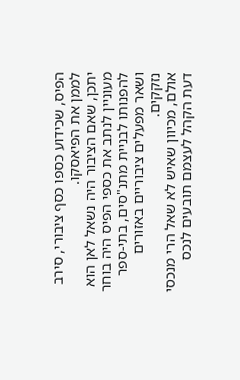הפיס, שכידוע כספו כסף ציבורי, סירב לממן את הפיאסקו.
יתכן, שאם הציבור היה נשאל לאן הוא מעוניין לנתב את כספי הפיס היה בוחר להפנותו לבניית מתנ"סים, בתי-ספר ושאר מפעלים ציבוריים באזורים נזקקים.
אולם, מכיוון שאיש לא שאל הרי מנכסי דעת הקהל לעצמם תובעים לנכס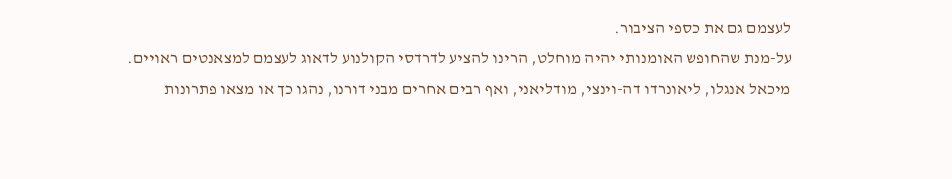לעצמם גם את כספי הציבור.
על-מנת שהחופש האומנותי יהיה מוחלט, הרינו להציע לדרדסי הקולנוע לדאוג לעצמם למצאנטים ראויים.
מיכאל אנגלו, ליאונרדו דה-וינצי, מודליאני, ואף רבים אחרים מבני דורנו, נהגו כך או מצאו פתרונות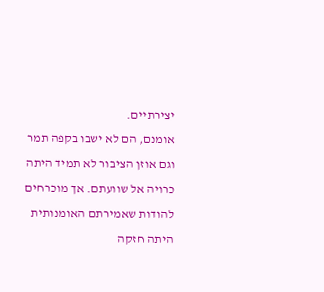יצירתיים.
אומנם, הם לא ישבו בקפה תמר וגם אוזן הציבור לא תמיד היתה כרויה אל שוועתם. אך מוכרחים להודות שאמירתם האומנותית היתה חזקה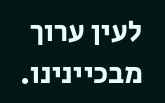לעין ערוך מבכיינינו.